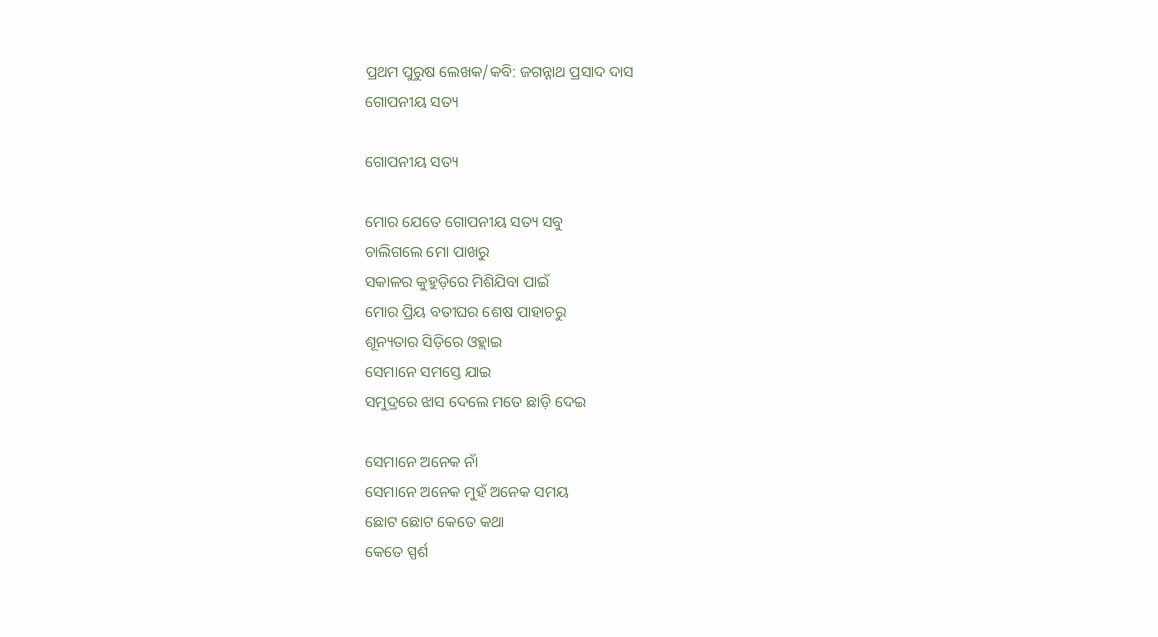ପ୍ରଥମ ପୁରୁଷ ଲେଖକ/କବି: ଜଗନ୍ନାଥ ପ୍ରସାଦ ଦାସ
ଗୋପନୀୟ ସତ୍ୟ

ଗୋପନୀୟ ସତ୍ୟ

ମୋର ଯେତେ ଗୋପନୀୟ ସତ୍ୟ ସବୁ
ଚାଲିଗଲେ ମୋ ପାଖରୁ
ସକାଳର କୁହୁଡ଼ିରେ ମିଶିଯିବା ପାଇଁ
ମୋର ପ୍ରିୟ ବତୀଘର ଶେଷ ପାହାଚରୁ
ଶୂନ୍ୟତାର ସିଡ଼ିରେ ଓହ୍ଲାଇ
ସେମାନେ ସମସ୍ତେ ଯାଇ
ସମୁଦ୍ରରେ ଝାସ ଦେଲେ ମତେ ଛାଡ଼ି ଦେଇ

ସେମାନେ ଅନେକ ନାଁ
ସେମାନେ ଅନେକ ମୁହଁ ଅନେକ ସମୟ
ଛୋଟ ଛୋଟ କେତେ କଥା
କେତେ ସ୍ପର୍ଶ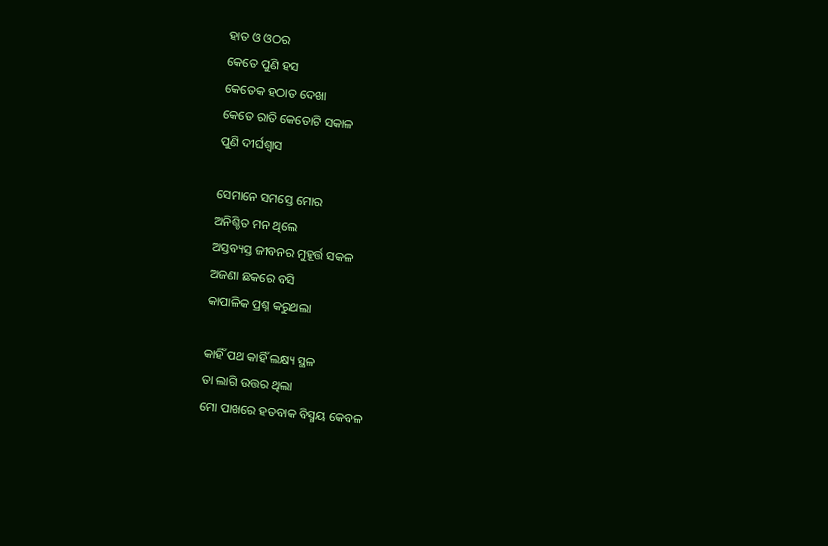ହାତ ଓ ଓଠର
କେତେ ପୁଣି ହସ
କେତେକ ହଠାତ ଦେଖା
କେତେ ରାତି କେତୋଟି ସକାଳ
ପୁଣି ଦୀର୍ଘଶ୍ୱାସ

ସେମାନେ ସମସ୍ତେ ମୋର
ଅନିଶ୍ଚିତ ମନ ଥିଲେ
ଅସ୍ତବ୍ୟସ୍ତ ଜୀବନର ମୁହୂର୍ତ୍ତ ସକଳ
ଅଜଣା ଛକରେ ବସି
କାପାଳିକ ପ୍ରଶ୍ନ କରୁଥଲା

କାହିଁ ପଥ କାହିଁ ଲକ୍ଷ୍ୟ ସ୍ଥଳ
ତା ଲାଗି ଉତ୍ତର ଥିଲା
ମୋ ପାଖରେ ହତବାକ ବିସ୍ମୟ କେବଳ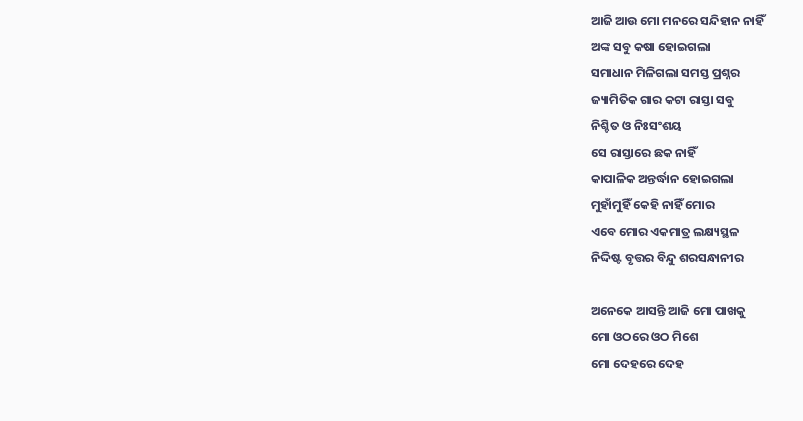ଆଜି ଆଉ ମୋ ମନରେ ସନ୍ଦିହାନ ନାହିଁ
ଅଙ୍କ ସବୁ କଷା ହୋଇଗଲା
ସମାଧାନ ମିଳିଗଲା ସମସ୍ତ ପ୍ରଶ୍ନର
ଜ୍ୟାମିତିକ ଗାର କଟା ରାସ୍ତା ସବୁ
ନିଶ୍ଚିତ ଓ ନିଃସଂଶୟ
ସେ ରାସ୍ତାରେ ଛକ ନାହିଁ
କାପାଳିକ ଅନ୍ତର୍ଦ୍ଧାନ ହୋଇଗଲା
ମୁହାଁମୁହିଁ କେହି ନାହିଁ ମୋର
ଏବେ ମୋର ଏକମାତ୍ର ଲକ୍ଷ୍ୟସ୍ଥଳ
ନିଦ୍ଦିଷ୍ଟ ବୃତ୍ତର ବିନ୍ଦୁ ଶରସନ୍ଧାନୀର

ଅନେକେ ଆସନ୍ତି ଆଜି ମୋ ପାଖକୁ
ମୋ ଓଠରେ ଓଠ ମିଶେ
ମୋ ଦେହରେ ଦେହ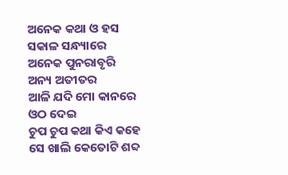ଅନେକ କଥା ଓ ହସ ସକାଳ ସନ୍ଧ୍ୟାରେ
ଅନେକ ପୁନରାବୃରି ଅନ୍ୟ ଅତୀତର
ଆଳି ଯଦି ମୋ କାନରେ ଓଠ ଦେଇ
ଚୁପ ଚୁପ କଥା କିଏ କହେ
ସେ ଖାଲି କେତୋଟି ଶବ୍ଦ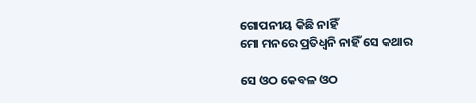ଗୋପନୀୟ କିଛି ନାହିଁ
ମୋ ମନରେ ପ୍ରତିଧ୍ୱନି ନାହିଁ ସେ କଥାର

ସେ ଓଠ କେବଳ ଓଠ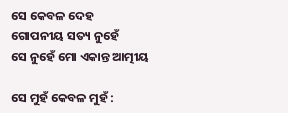ସେ କେବଳ ଦେହ
ଗୋପନୀୟ ସତ୍ୟ ନୁହେଁ
ସେ ନୁହେଁ ମୋ ଏକାନ୍ତ ଆତ୍ମୀୟ

ସେ ମୁହଁ କେବଳ ମୁହଁ :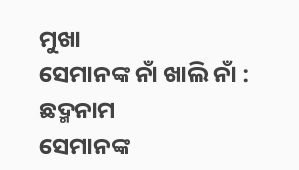ମୁଖା
ସେମାନଙ୍କ ନାଁ ଖାଲି ନାଁ : ଛଦ୍ମନାମ
ସେମାନଙ୍କ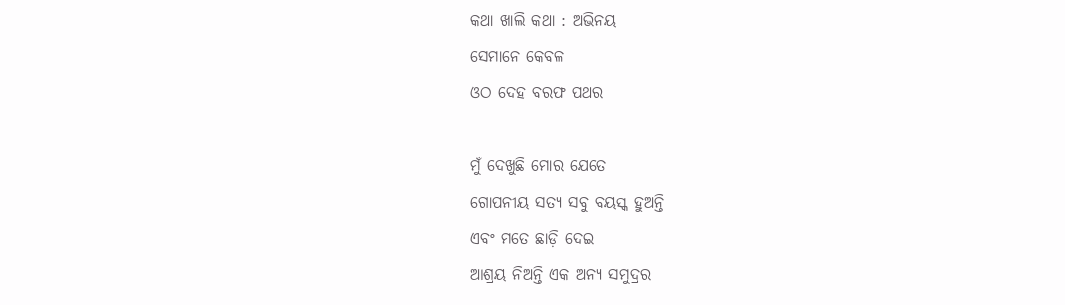କଥା ଖାଲି କଥା : ଅଭିନୟ
ସେମାନେ କେବଳ
ଓଠ ଦେହ ବରଫ ପଥର

ମୁଁ ଦେଖୁଛି ମୋର ଯେତେ
ଗୋପନୀୟ ସତ୍ୟ ସବୁ ବୟସ୍କ ହୁଅନ୍ତି
ଏବଂ ମତେ ଛାଡ଼ି ଦେଇ
ଆଶ୍ରୟ ନିଅନ୍ତି ଏକ ଅନ୍ୟ ସମୁଦ୍ରର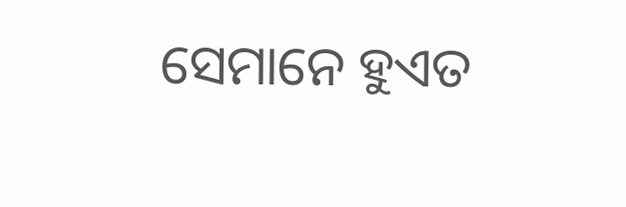ସେମାନେ ହୁଏତ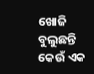ଖୋଜି ବୁଲୁଛନ୍ତି
କେଉଁ ଏକ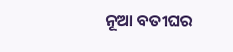ନୂଆ ବତୀଘର